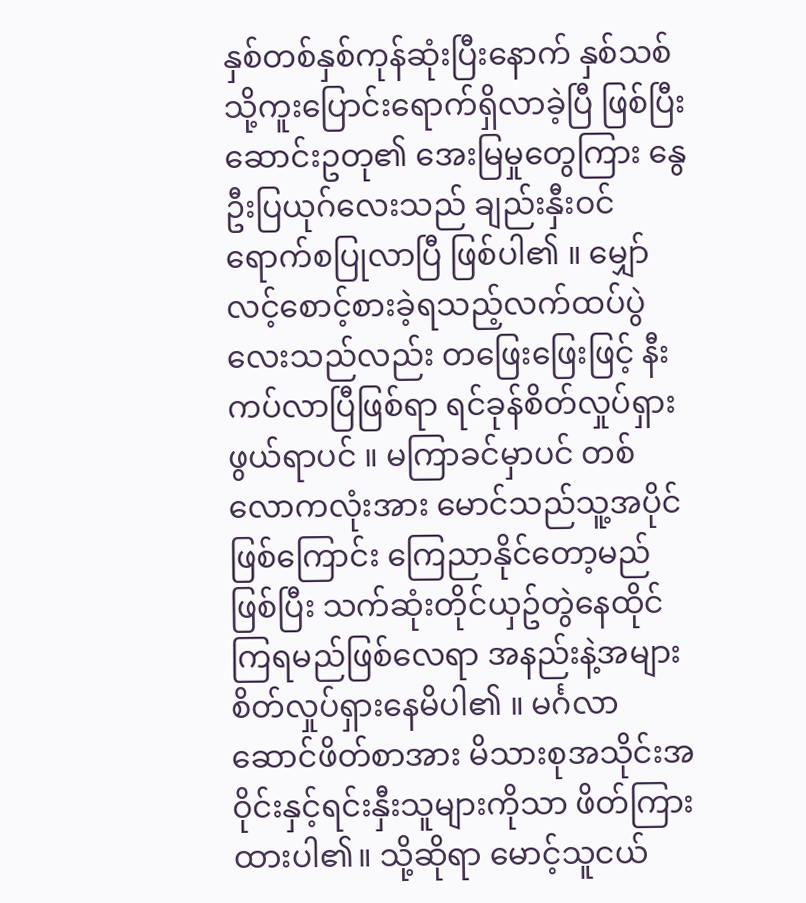နှစ်တစ်နှစ်ကုန်ဆုံးပြီးနောက် နှစ်သစ်သို့ကူးပြောင်းရောက်ရှိလာခဲ့ပြီ ဖြစ်ပြီး ဆောင်းဥတု၏ အေးမြမှုတွေကြား နွေဦးပြယုဂ်လေးသည် ချည်းနှီးဝင်ရောက်စပြုလာပြီ ဖြစ်ပါ၏ ။ မျှော်လင့်စောင့်စားခဲ့ရသည့်လက်ထပ်ပွဲလေးသည်လည်း တဖြေးဖြေးဖြင့် နီးကပ်လာပြီဖြစ်ရာ ရင်ခုန်စိတ်လှုပ်ရှားဖွယ်ရာပင် ။ မကြာခင်မှာပင် တစ်လောကလုံးအား မောင်သည်သူ့အပိုင် ဖြစ်ကြောင်း ကြေညာနိုင်တော့မည်ဖြစ်ပြီး သက်ဆုံးတိုင်ယှဥ်တွဲနေထိုင်ကြရမည်ဖြစ်လေရာ အနည်းနဲ့အများ စိတ်လှုပ်ရှားနေမိပါ၏ ။ မင်္ဂလာဆောင်ဖိတ်စာအား မိသားစုအသိုင်းအဝိုင်းနှင့်ရင်းနှီးသူများကိုသာ ဖိတ်ကြားထားပါ၏။ သို့ဆိုရာ မောင့်သူငယ်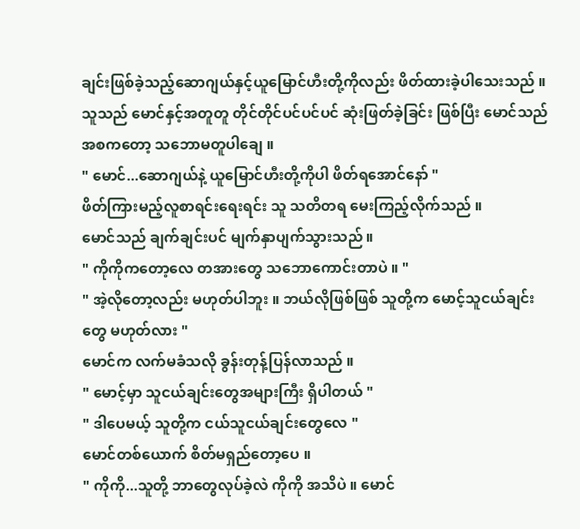ချင်းဖြစ်ခဲ့သည့်ဆောဂျယ်နှင့်ယူမြောင်ဟီးတို့ကိုလည်း ဖိတ်ထားခဲ့ပါသေးသည် ။
သူသည် မောင်နှင့်အတူတူ တိုင်တိုင်ပင်ပင်ပင် ဆုံးဖြတ်ခဲ့ခြင်း ဖြစ်ပြီး မောင်သည် အစကတော့ သဘောမတူပါချေ ။
" မောင်...ဆောဂျယ်နဲ့ ယူမြောင်ဟီးတို့ကိုပါ ဖိတ်ရအောင်နော် "
ဖိတ်ကြားမည့်လူစာရင်းရေးရင်း သူ သတိတရ မေးကြည့်လိုက်သည် ။
မောင်သည် ချက်ချင်းပင် မျက်နှာပျက်သွားသည် ။
" ကိုကိုကတော့လေ တအားတွေ သဘောကောင်းတာပဲ ။ "
" အဲ့လိုတော့လည်း မဟုတ်ပါဘူး ။ ဘယ်လိုဖြစ်ဖြစ် သူတို့က မောင့်သူငယ်ချင်းတွေ မဟုတ်လား "
မောင်က လက်မခံသလို ခွန်းတုန့်ပြန်လာသည် ။
" မောင့်မှာ သူငယ်ချင်းတွေအများကြီး ရှိပါတယ် "
" ဒါပေမယ့် သူတို့က ငယ်သူငယ်ချင်းတွေလေ "
မောင်တစ်ယောက် စိတ်မရှည်တော့ပေ ။
" ကိုကို...သူတို့ ဘာတွေလုပ်ခဲ့လဲ ကိုကို အသိပဲ ။ မောင်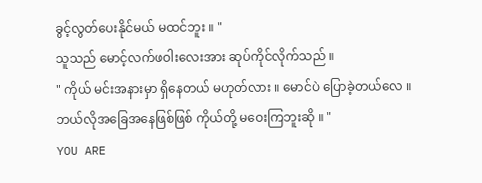ခွင့်လွတ်ပေးနိုင်မယ် မထင်ဘူး ။ "
သူသည် မောင့်လက်ဖဝါးလေးအား ဆုပ်ကိုင်လိုက်သည် ။
" ကိုယ် မင်းအနားမှာ ရှိနေတယ် မဟုတ်လား ။ မောင်ပဲ ပြောခဲ့တယ်လေ ။ ဘယ်လိုအခြေအနေဖြစ်ဖြစ် ကိုယ်တို့ မဝေးကြဘူးဆို ။ "
YOU ARE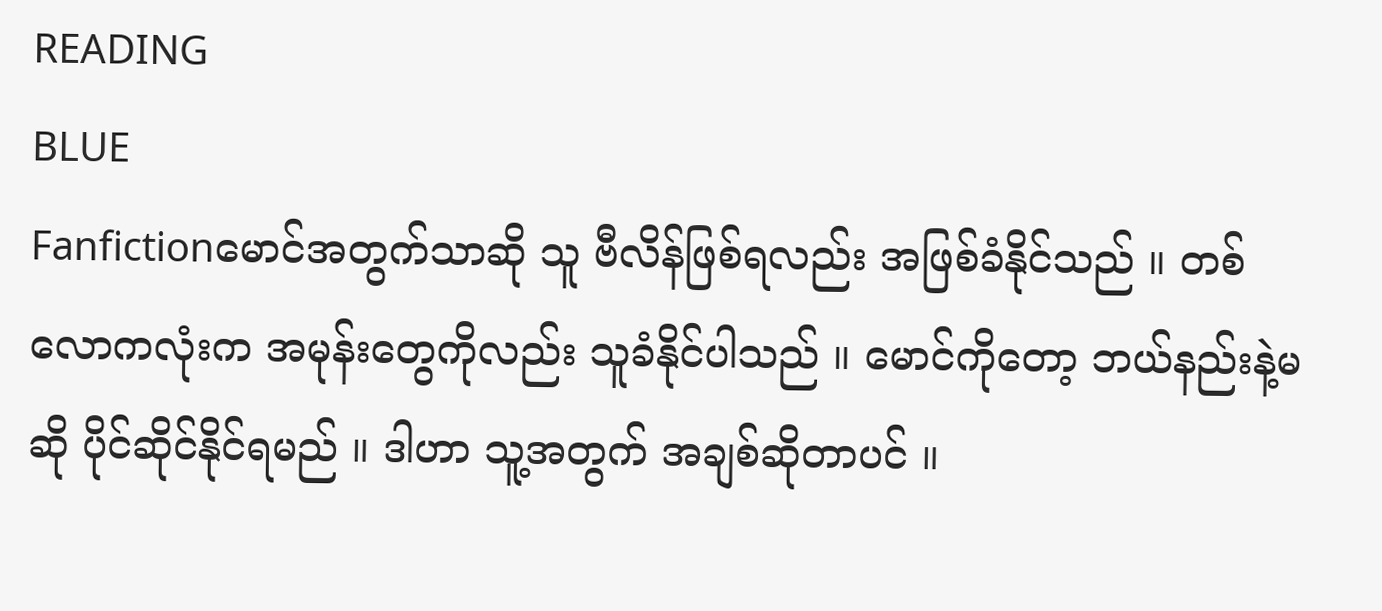READING
BLUE
Fanfictionမောင်အတွက်သာဆို သူ ဗီလိန်ဖြစ်ရလည်း အဖြစ်ခံနိုင်သည် ။ တစ်လောကလုံးက အမုန်းတွေကိုလည်း သူခံနိုင်ပါသည် ။ မောင်ကိုတော့ ဘယ်နည်းနဲ့မဆို ပိုင်ဆိုင်နိုင်ရမည် ။ ဒါဟာ သူ့အတွက် အချစ်ဆိုတာပင် ။